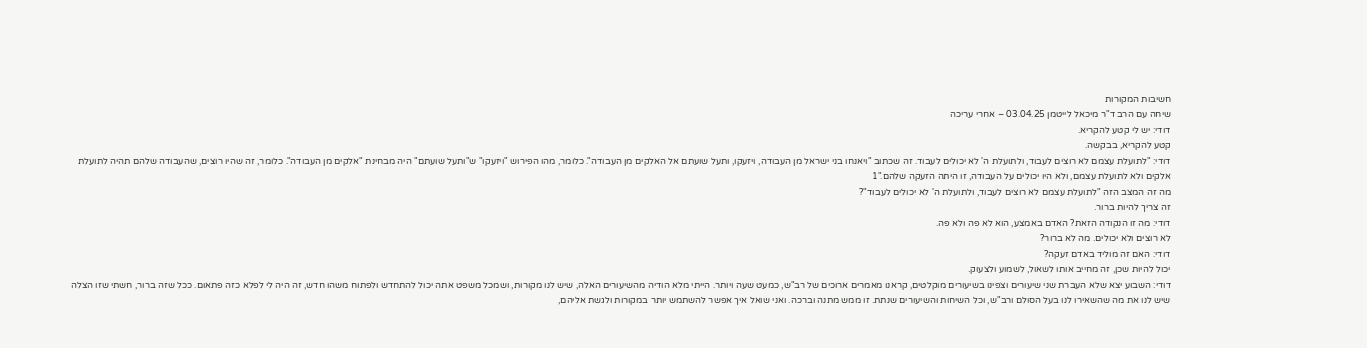חשיבות המקורות
שיחה עם הרב ד"ר מיכאל לייטמן 03.04.25 – אחרי עריכה
דודי: יש לי קטע להקריא.
קטע להקריא, בבקשה.
דודי: "לתועלת עצמם לא רוצים לעבוד, ולתועלת ה' לא יכולים לעבוד. זה שכתוב "ויאנחו בני ישראל מן העבודה, ויזעקו, ותעל שועתם אל האלקים מן העבודה". כלומר, מהו הפירוש "ויזעקו" ש"ותעל שועתם" היה מבחינת "אלקים מן העבודה". כלומר, זה שהיו רוצים, שהעבודה שלהם תהיה לתועלת אלקים ולא לתועלת עצמם, ולא היו יכולים על העבודה, זו היתה הזעקה שלהם."1
מה זה המצב הזה "לתועלת עצמם לא רוצים לעבוד, ולתועלת ה' לא יכולים לעבוד"?
זה צריך להיות ברור.
דודי: מה זו הנקודה הזאת? האדם באמצע, הוא לא פה ולא פה.
לא רוצים ולא יכולים. מה לא ברור?
דודי: האם זה מוליד באדם זעקה?
יכול להיות שכן, זה מחייב אותו לשאול, לשמוע ולצעוק.
דודי: השבוע יצא שלא העברת שני שיעורים וצפינו בשיעורים מוקלטים, קראנו מאמרים ארוכים של רב"ש, כמעט שעה ויותר. הייתי מלא הודיה מהשיעורים האלה, שיש לנו מקורות, ושמכל משפט אתה יכול להתחדש ולפתוח משהו חדש, זה היה לי לפלא כזה פתאום. ככל שזה ברור, חשתי שזו הצלה שיש לנו את מה שהשאירו לנו בעל הסולם ורב"ש, וכל השיחות והשיעורים שנתת. זו ממש מתנה וברכה. ואני שואל איך אפשר להשתמש יותר במקורות ולגשת אליהם,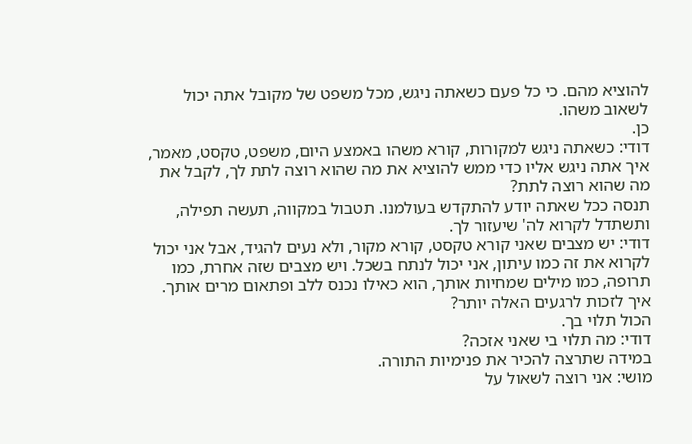להוציא מהם. כי כל פעם כשאתה ניגש, מכל משפט של מקובל אתה יכול לשאוב משהו.
כן.
דודי: כשאתה ניגש למקורות, קורא משהו באמצע היום, משפט, טקסט, מאמר, איך אתה ניגש אליו כדי ממש להוציא את מה שהוא רוצה לתת לך, לקבל את מה שהוא רוצה לתת?
תנסה ככל שאתה יודע להתקדש בעולמנו. תטבול במקווה, תעשה תפילה, ותשתדל לקרוא לה' שיעזור לך.
דודי: יש מצבים שאני קורא טקסט, קורא מקור, ולא נעים להגיד, אבל אני יכול לקרוא את זה כמו עיתון, אני יכול לנתח בשכל. ויש מצבים שזה אחרת, כמו תרופה, כמו מילים שמחיות אותך, הוא כאילו נכנס ללב ופתאום מרים אותך. איך לזכות לרגעים האלה יותר?
הכול תלוי בך.
דודי: מה תלוי בי שאני אזכה?
במידה שתרצה להכיר את פנימיות התורה.
מושי: אני רוצה לשאול על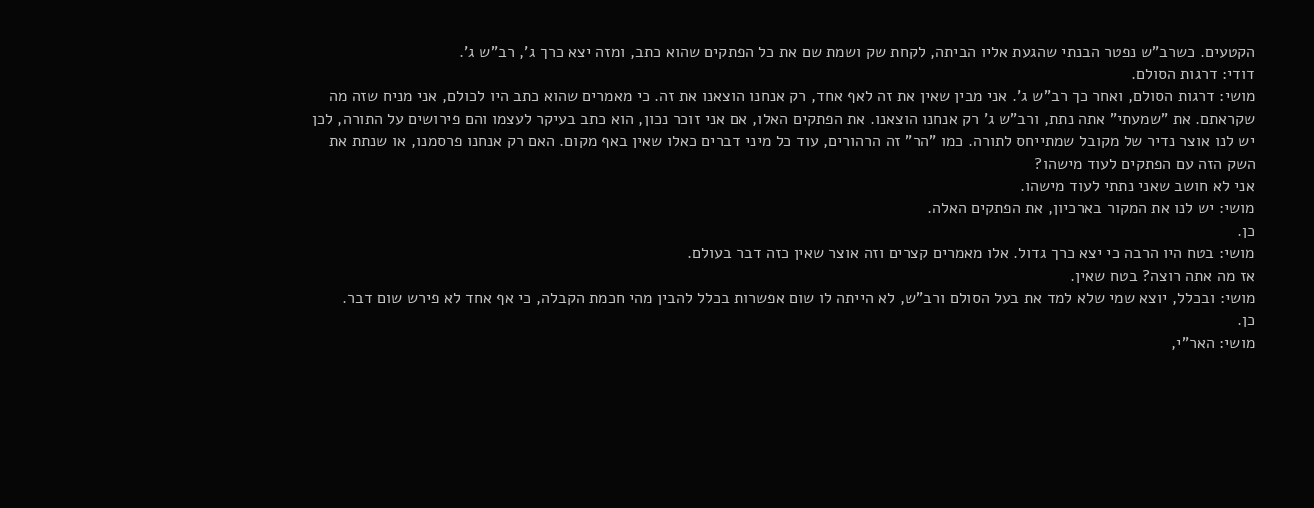הקטעים. כשרב"ש נפטר הבנתי שהגעת אליו הביתה, לקחת שק ושמת שם את כל הפתקים שהוא כתב, ומזה יצא כרך ג', רב"ש ג'.
דודי: דרגות הסולם.
מושי: דרגות הסולם, ואחר כך רב"ש ג'. אני מבין שאין את זה לאף אחד, רק אנחנו הוצאנו את זה. כי מאמרים שהוא כתב היו לכולם, אני מניח שזה מה שקראתם. את "שמעתי" אתה נתת, ורב"ש ג' רק אנחנו הוצאנו. את הפתקים האלו, אם אני זוכר נכון, הוא כתב בעיקר לעצמו והם פירושים על התורה, לכן יש לנו אוצר נדיר של מקובל שמתייחס לתורה. כמו "הר" זה הרהורים, עוד כל מיני דברים כאלו שאין באף מקום. האם רק אנחנו פרסמנו, או שנתת את השק הזה עם הפתקים לעוד מישהו?
אני לא חושב שאני נתתי לעוד מישהו.
מושי: יש לנו את המקור בארכיון, את הפתקים האלה.
כן.
מושי: בטח היו הרבה כי יצא כרך גדול. אלו מאמרים קצרים וזה אוצר שאין כזה דבר בעולם.
אז מה אתה רוצה? בטח שאין.
מושי: ובכלל, יוצא שמי שלא למד את בעל הסולם ורב"ש, לא הייתה לו שום אפשרות בכלל להבין מהי חכמת הקבלה, כי אף אחד לא פירש שום דבר.
כן.
מושי: האר"י,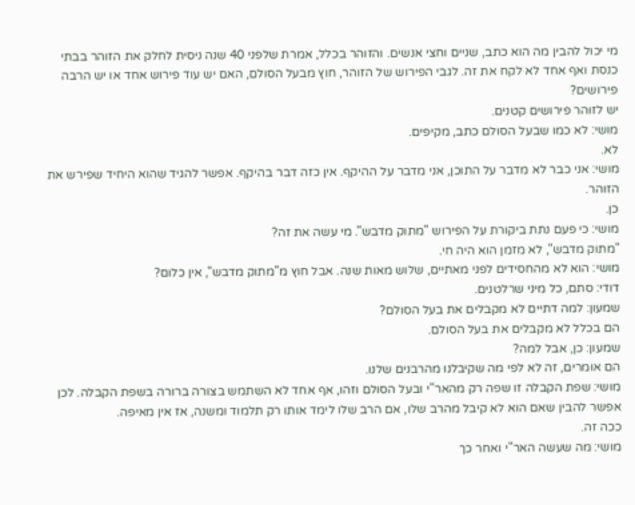מי יכול להבין מה הוא כתב, שניים וחצי אנשים. והזוהר בכלל, אמרת שלפני 40 שנה ניסית לחלק את הזוהר בבתי כנסת ואף אחד לא לקח את זה. לגבי הפירוש של הזוהר, חוץ מבעל הסולם, האם יש עוד פירוש אחד או יש הרבה פירושים?
יש לזוהר פירושים קטנים.
מושי: לא כמו שבעל הסולם כתב, מקיפים.
לא.
מושי: אני כבר לא מדבר על התוכן, אני מדבר על ההיקף. אין כזה דבר בהיקף. אפשר להגיד שהוא היחיד שפירש את הזוהר.
כן.
מושי: כי פעם נתת ביקורת על הפירוש "מתוק מדבש". מי עשה את זה?
"מתוק מדבש", לא מזמן הוא היה חי.
מושי: הוא לא מהחסידים לפני מאתיים, שלוש מאות שנה. אבל חוץ מ"מתוק מדבש", אין כלום?
דודי: סתם, כל מיני שרלטנים.
שמעון: למה דתיים לא מקבלים את בעל הסולם?
הם בכלל לא מקבלים את בעל הסולם.
שמעון: כן, אבל למה?
הם אומרים, זה לא לפי מה שקיבלנו מהרבנים שלנו.
מושי: שפת הקבלה זו שפה רק מהאר"י ובעל הסולם וזהו, אף אחד לא השתמש בצורה ברורה בשפת הקבלה. לכן אפשר להבין שאם הוא לא קיבל מהרב שלו, אם הרב שלו לימד אותו רק תלמוד ומשנה, אז אין מאיפה.
ככה זה.
מושי: מה שעשה האר"י ואחר כך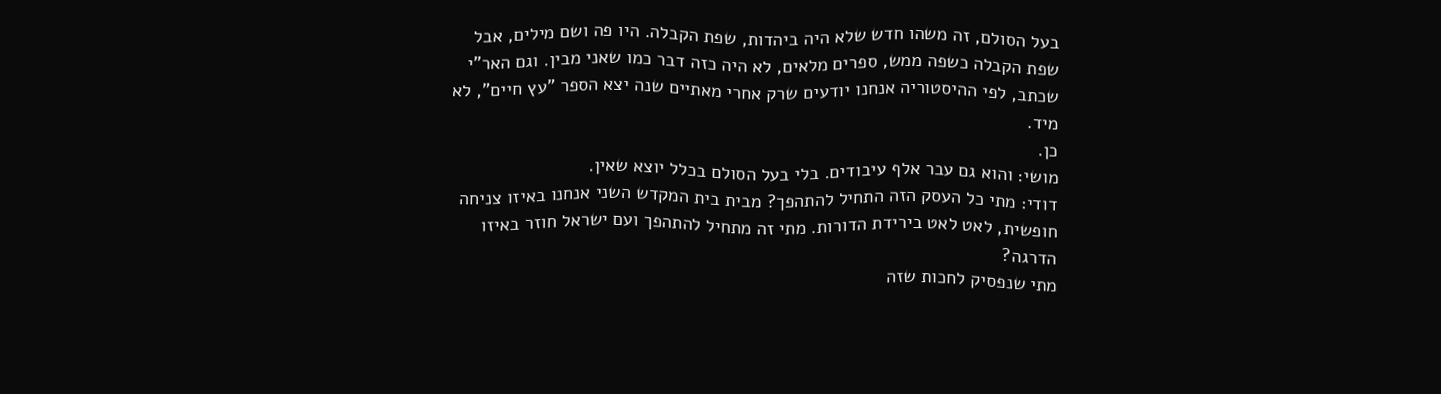בעל הסולם, זה משהו חדש שלא היה ביהדות, שפת הקבלה. היו פה ושם מילים, אבל שפת הקבלה כשפה ממש, ספרים מלאים, לא היה כזה דבר כמו שאני מבין. וגם האר"י שכתב, לפי ההיסטוריה אנחנו יודעים שרק אחרי מאתיים שנה יצא הספר "עץ חיים", לא מיד.
כן.
מושי: והוא גם עבר אלף עיבודים. בלי בעל הסולם בכלל יוצא שאין.
דודי: מתי כל העסק הזה התחיל להתהפך? מבית בית המקדש השני אנחנו באיזו צניחה חופשית, לאט לאט בירידת הדורות. מתי זה מתחיל להתהפך ועם ישראל חוזר באיזו הדרגה?
מתי שנפסיק לחכות שזה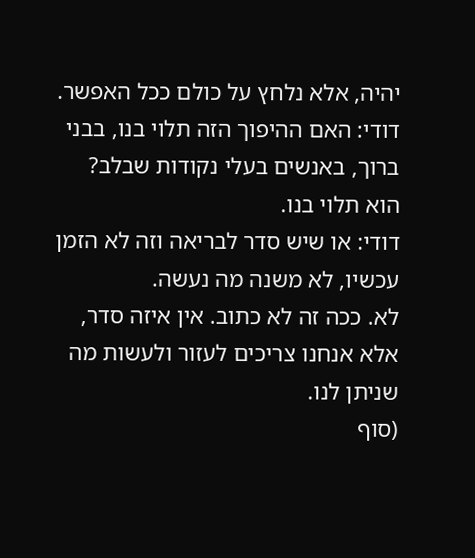יהיה, אלא נלחץ על כולם ככל האפשר.
דודי: האם ההיפוך הזה תלוי בנו, בבני ברוך, באנשים בעלי נקודות שבלב?
הוא תלוי בנו.
דודי: או שיש סדר לבריאה וזה לא הזמן עכשיו, לא משנה מה נעשה.
לא. ככה זה לא כתוב. אין איזה סדר, אלא אנחנו צריכים לעזור ולעשות מה שניתן לנו.
(סוף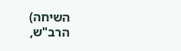השיחה)
הרב"ש,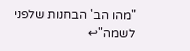"מהו הב' הבחנות שלפני לשמה"↩